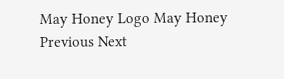May Honey Logo May Honey
Previous Next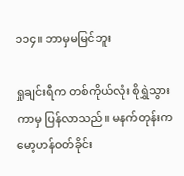၁၁၄။ ဘာမှမမြင်ဘူး

ရှုချင်းရီက တစ်ကိုယ်လုံး စိုရွှဲသွားကာမှ ပြန်လာသည်။ မနက်တုန်းက မော့ဟန်ဝတ်ခိုင်း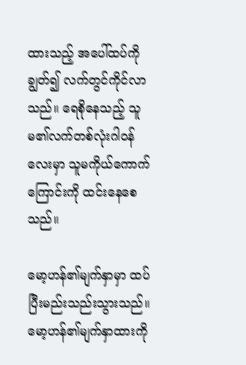ထားသည့် အပေါ်ထပ်ကိုချွတ်၍ လက်တွင်ကိုင်လာသည်။ ရေစိုနေသည့် သူမ၏လက်တစ်လုံးဂါဝန်လေးမှာ သူမကိုယ်ကောက်ကြောင်းကို ထင်းနေစေသည်။

မော့ဟန်၏မျက်နှာမှာ ထပ်ပြီးမည်းသည်းသွားသည်။ မော့ဟန်၏မျက်နှာထားကို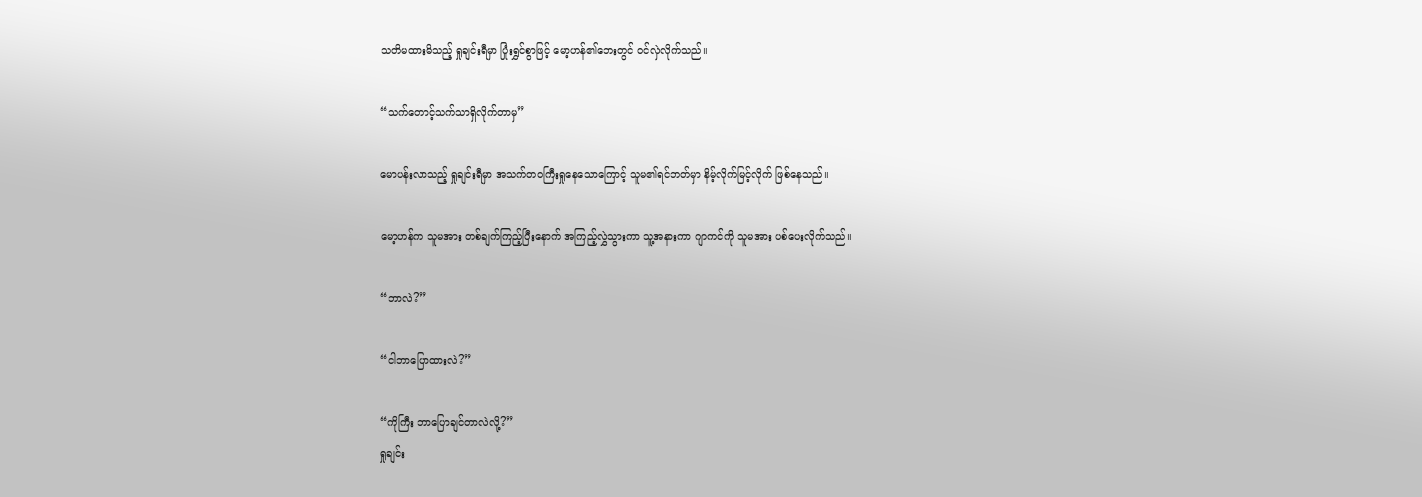သတိမထားမိသည့် ရှုချင်းရီမှာ ပြုံးရွှင်စွာဖြင့် မော့ဟန်၏ဘေးတွင် ဝင်လှဲလိုက်သည်။

“သက်တောင့်သက်သာရှိလိုက်တာမှ”

မောပန်းလာသည့် ရှုချင်းရီမှာ အသက်တဝကြီးရှုနေသောကြောင့် သူမ၏ရင်ဘတ်မှာ နိမ့်လိုက်မြင့်လိုက် ဖြစ်နေသည်။

မော့ဟန်က သူမအား တစ်ချက်ကြည့်ပြီးနောက် အကြည့်လွှဲသွားကာ သူ့အနားကာ ဂျာကင်ကို သူမအား ပစ်ပေးလိုက်သည်။

“ဘာလဲ?”

“ငါဘာပြောထားလဲ?”

“ကိုကြီး ဘာပြောချင်တာလဲလို့?”
ရှုချင်း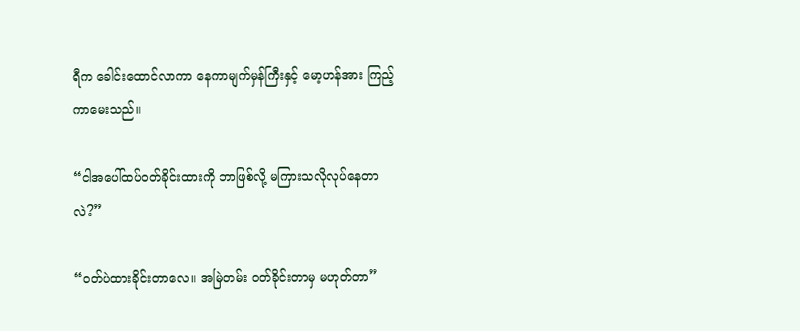ရီက ခေါင်းထောင်လာကာ နေကာမျက်မှန်ကြီးနှင့် မော့ဟန်အား ကြည့်ကာမေးသည်။

“ငါအပေါ်ထပ်ဝတ်ခိုင်းထားကို ဘာဖြစ်လို့ မကြားသလိုလုပ်နေတာလဲ?”

“ဝတ်ပဲထားခိုင်းတာလေ။ အမြဲတမ်း ဝတ်ခိုင်းတာမှ မဟုတ်တာ”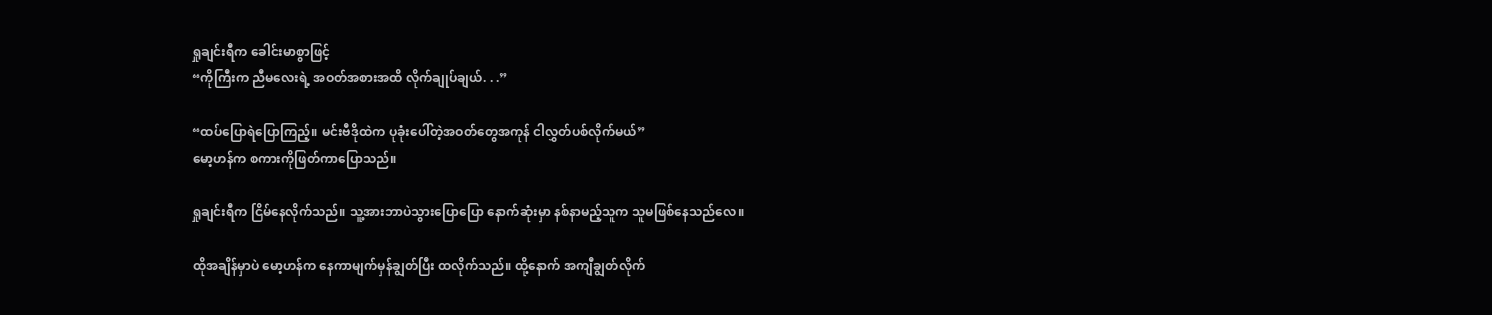ရှုချင်းရီက ခေါင်းမာစွာဖြင့်
“ကိုကြီးက ညီမလေးရဲ့ အဝတ်အစားအထိ လိုက်ချုပ်ချယ်. . .”

“ထပ်ပြောရဲပြောကြည့်။ မင်းဗီဒိုထဲက ပုခုံးပေါ်တဲ့အဝတ်တွေအကုန် ငါလွှတ်ပစ်လိုက်မယ်”
မော့ဟန်က စကားကိုဖြတ်ကာပြောသည်။

ရှုချင်းရီက ငြိမ်နေလိုက်သည်။ သူ့အားဘာပဲသွားပြောပြော နောက်ဆုံးမှာ နစ်နာမည့်သူက သူမဖြစ်နေသည်လေ။

ထိုအချိန်မှာပဲ မော့ဟန်က နေကာမျက်မှန်ချွတ်ပြီး ထလိုက်သည်။ ထို့နောက် အကျီချွတ်လိုက်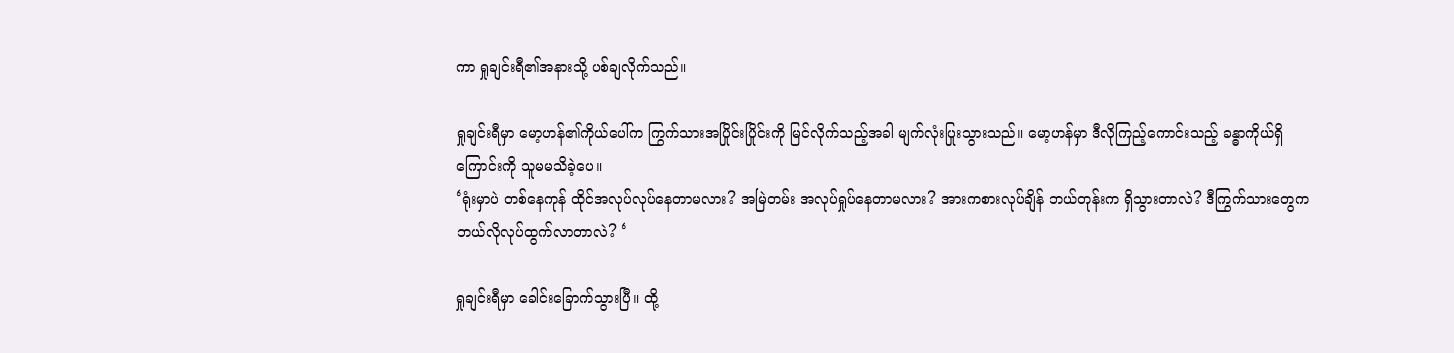ကာ ရှုချင်းရီ၏အနားသို့ ပစ်ချလိုက်သည်။

ရှုချင်းရီမှာ မော့ဟန်၏ကိုယ်ပေါ်က ကြွက်သားအပြိုင်းပြိုင်းကို မြင်လိုက်သည့်အခါ မျက်လုံးပြုးသွားသည်။ မော့ဟန်မှာ ဒီလိုကြည့်ကောင်းသည့် ခန္ဓာကိုယ်ရှိကြောင်းကို သူမမသိခဲ့ပေ။
‘ရုံးမှာပဲ တစ်နေကုန် ထိုင်အလုပ်လုပ်နေတာမလား? အမြဲတမ်း အလုပ်ရှုပ်နေတာမလား? အားကစားလုပ်ချိန် ဘယ်တုန်းက ရှိသွားတာလဲ? ဒီကြွက်သားတွေက ဘယ်လိုလုပ်ထွက်လာတာလဲ? ‘

ရှုချင်းရီမှာ ခေါင်းခြောက်သွားပြီ။ ထို့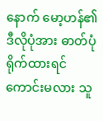နောက် မော့ဟန်၏ဒီလိုပုံအား ဓာတ်ပုံရိုက်ထားရင် ကောင်းမလား သူ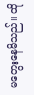မတွေးနေမိသည်။ ထို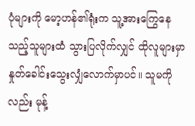ပုံများကို မော့ဟန်၏ရုံးက သူ့အားကြွေနေသည့်သူများထံ သွားပြလိုက်လျှင် ထိုလူများမှာ နှုတ်ခေါင်းသွေးလျှံလောက်မှာပင်။ သူမကိုလည်း မုန့်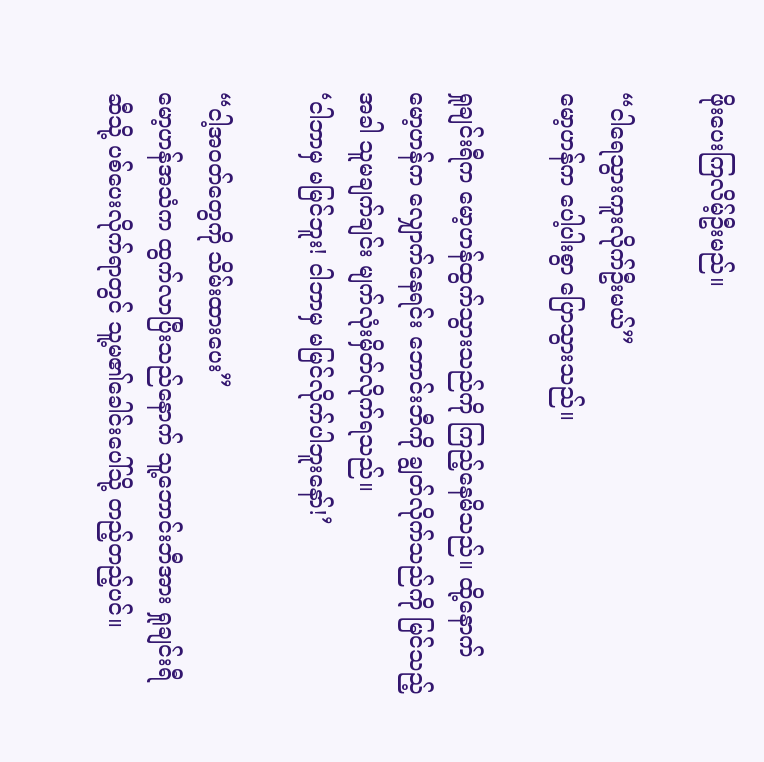ဖိုးပေးကြလိမ့်ဦးမည်။

“ငါရေသွားကူးလိုက်ဦးမယ်”
မော့ဟန်က ပေါ့ပါးစွာ ပြောသွားသည်။

ရှုချင်းရီက မော့ဟန်ထွက်သွားသည်ကို ကြည့်နေမိသည်။ ထို့နောက် မော့ဟန်က လျှောက်နေရင်း ဘောင်းဘီကို ချွတ်လိုက်သည်ကို မြင်သည့်အခါ သူမချက်ချင်း မျက်လုံးမှိတ်လိုက်ရသည်။
‘ငါဘာမှ မမြင်ဘူး! ငါဘာမှ မမြင်လိုက်ပါဘူးနော်!’

“ငါ့အဝတ်တွေကို သိမ်းထားပေး”
မော့ဟန်အသံက ထွက်လာပြီးသည်နောက် သူ့ဘောင်းဘီအား ရှုချင်းရီဆီသို့ ပစ်ပေးလိုက်ရာတွင် သူ့မ၏ခေါင်းပေါ်သို့ တည့်တည့်ပင်။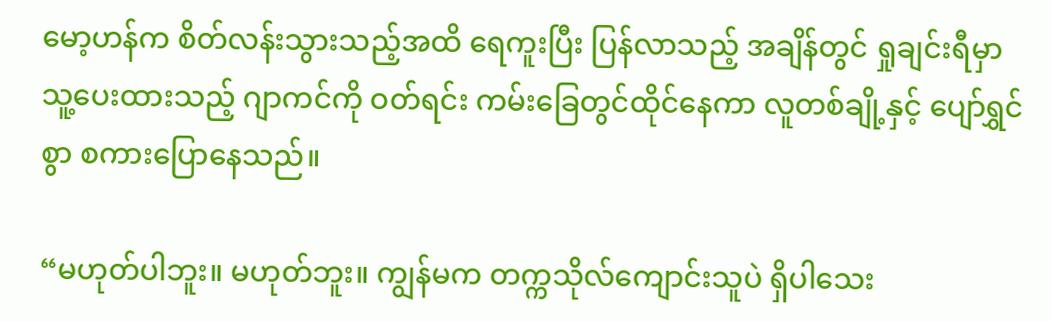မော့ဟန်က စိတ်လန်းသွားသည့်အထိ ရေကူးပြီး ပြန်လာသည့် အချိန်တွင် ရှုချင်းရီမှာ သူ့ပေးထားသည့် ဂျာကင်ကို ဝတ်ရင်း ကမ်းခြေတွင်ထိုင်နေကာ လူတစ်ချို့နှင့် ပျော်ရွှင်စွာ စကားပြောနေသည်။

“မဟုတ်ပါဘူး။ မဟုတ်ဘူး။ ကျွန်မက တက္ကသိုလ်ကျောင်းသူပဲ ရှိပါသေး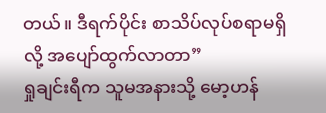တယ်။ ဒီရက်ပိုင်း စာသိပ်လုပ်စရာမရှိလို့ အပျော်ထွက်လာတာ”
ရှုချင်းရီက သူမအနားသို့ မော့ဟန်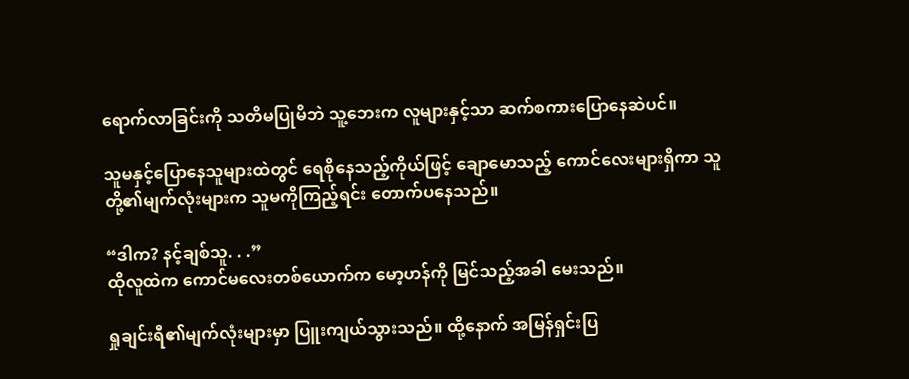ရောက်လာခြင်းကို သတိမပြုမိဘဲ သူ့ဘေးက လူများနှင့်သာ ဆက်စကားပြောနေဆဲပင်။

သူမနှင့်ပြောနေသူများထဲတွင် ရေစိုနေသည့်ကိုယ်ဖြင့် ချောမောသည့် ကောင်လေးများရှိကာ သူတို့၏မျက်လုံးများက သူမကိုကြည့်ရင်း တောက်ပနေသည်။

“ဒါက? နင့်ချစ်သူ. . .”
ထိုလူထဲက ကောင်မလေးတစ်ယောက်က မော့ဟန်ကို မြင်သည့်အခါ မေးသည်။

ရှုချင်းရီ၏မျက်လုံးများမှာ ပြူးကျယ်သွားသည်။ ထို့နောက် အမြန်ရှင်းပြ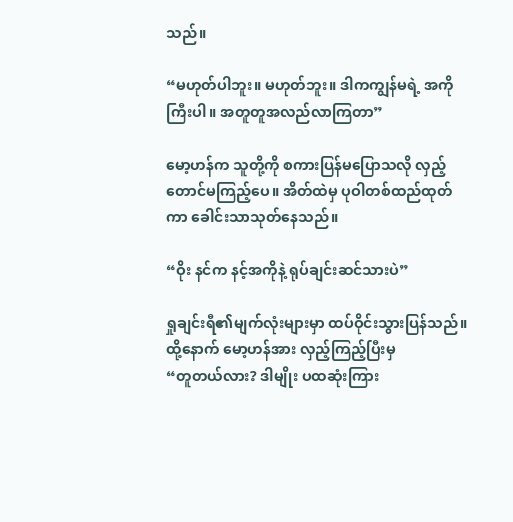သည်။

“မဟုတ်ပါဘူး။ မဟုတ်ဘူး။ ဒါကကျွန်မရဲ့ အကိုကြီးပါ။ အတူတူအလည်လာကြတာ”

မော့ဟန်က သူတို့ကို စကားပြန်မပြောသလို လှည့်တောင်မကြည့်ပေ။ အိတ်ထဲမှ ပုဝါတစ်ထည်ထုတ်ကာ ခေါင်းသာသုတ်နေသည်။

“ဝိုး နင်က နင့်အကိုနဲ့ ရုပ်ချင်းဆင်သားပဲ”

ရှုချင်းရီ၏မျက်လုံးများမှာ ထပ်ဝိုင်းသွားပြန်သည်။ ထို့နောက် မော့ဟန်အား လှည့်ကြည့်ပြီးမှ
“တူတယ်လား? ဒါမျိုး ပထဆုံးကြား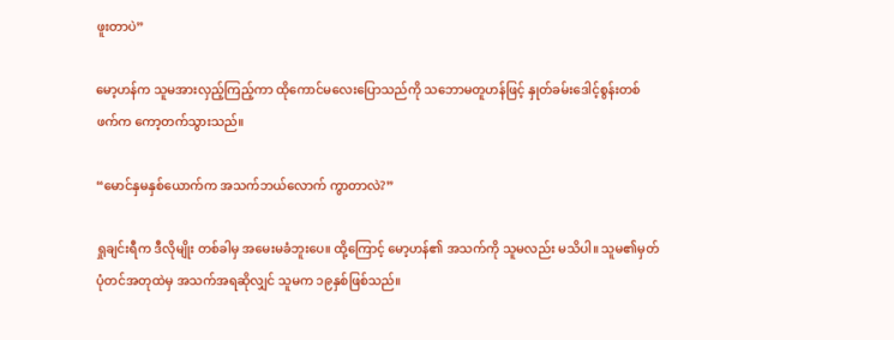ဖူးတာပဲ”

မော့ဟန်က သူမအားလှည့်ကြည့်ကာ ထိုကောင်မလေးပြောသည်ကို သဘောမတူဟန်ဖြင့် နှုတ်ခမ်းဒေါင့်စွန်းတစ်ဖက်က ကော့တက်သွားသည်။

“မောင်နှမနှစ်ယောက်က အသက်ဘယ်လောက် ကွာတာလဲ?”

ရှုချင်းရီက ဒီလိုမျိုး တစ်ခါမှ အမေးမခံဘူးပေ။ ထို့ကြောင့် မော့ဟန်၏ အသက်ကို သူမလည်း မသိပါ။ သူမ၏မှတ်ပုံတင်အတုထဲမှ အသက်အရဆိုလျှင် သူမက ၁၉နှစ်ဖြစ်သည်။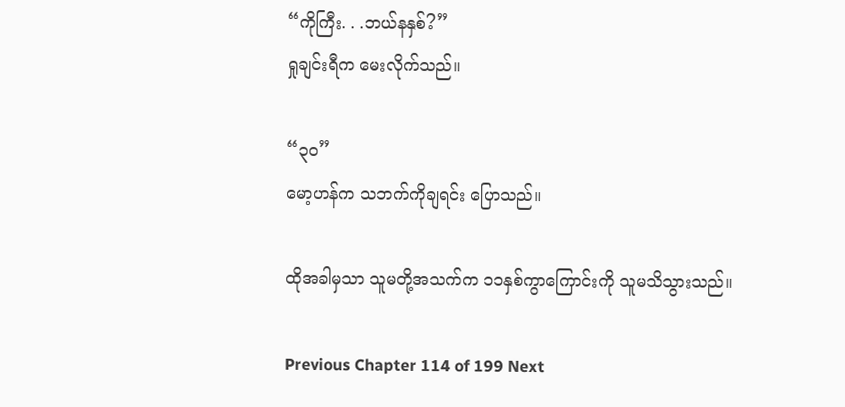“ကိုကြီး. . .ဘယ်နနှစ်?”
ရှုချင်းရီက မေးလိုက်သည်။

“၃၀”
မော့ဟန်က သဘက်ကိုချရင်း ပြောသည်။

ထိုအခါမှသာ သူမတို့အသက်က ၁၁နှစ်ကွာကြောင်းကို သူမသိသွားသည်။

Previous Chapter 114 of 199 Next